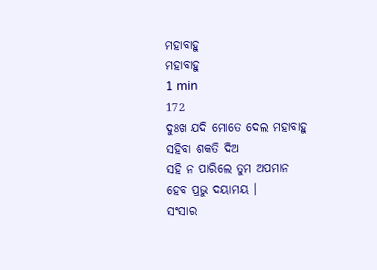ମହାବାହୁ
ମହାବାହୁ
1 min
172
ଦୁଃଖ ଯଦି ମୋତେ ଦେଲ ମହାବାହୁ
ସହିବା ଶକତି ଦିଅ
ସହି ନ ପାରିଲେ ତୁମ ଅପମାନ
ହେବ ପ୍ରଭୁ ଦୟାମୟ ।
ସଂସାର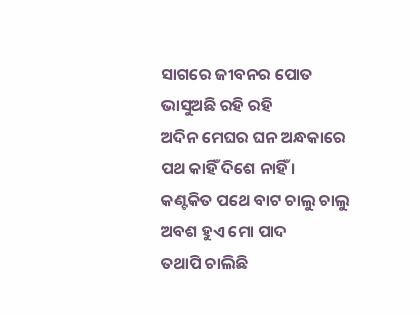ସାଗରେ ଜୀବନର ପୋତ
ଭାସୁଅଛି ରହି ରହି
ଅଦିନ ମେଘର ଘନ ଅନ୍ଧକାରେ
ପଥ କାହିଁ ଦିଶେ ନାହିଁ ।
କଣ୍ଟକିତ ପଥେ ବାଟ ଚାଲୁ ଚାଲୁ
ଅବଶ ହୁଏ ମୋ ପାଦ
ତଥାପି ଚାଲିଛି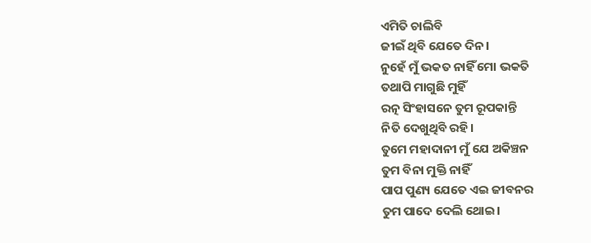ଏମିତି ଚାଲିବି
ଜୀଇଁ ଥିବି ଯେତେ ଦିନ।
ନୁହେଁ ମୁଁ ଭକତ ନାହିଁ ମୋ ଭକତି
ତଥାପି ମାଗୁଛି ମୁହିଁ
ରତ୍ନ ସିଂହାସନେ ତୁମ ରୂପକାନ୍ତି
ନିତି ଦେଖୁଥିବି ରହି।
ତୁମେ ମହାଦାନୀ ମୁଁ ଯେ ଅକିଞ୍ଚନ
ତୁମ ବିନା ମୁକ୍ତି ନାହିଁ
ପାପ ପୁଣ୍ୟ ଯେତେ ଏଇ ଜୀବନର
ତୁମ ପାଦେ ଦେଲି ଥୋଇ।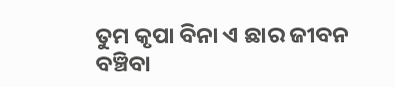ତୁମ କୃପା ବିନା ଏ ଛାର ଜୀବନ
ବଞ୍ଚିବା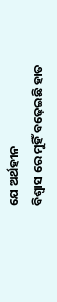ଯେ ଅର୍ଥହୀନ
ବିଶ୍ବାସ ରେ ମୁହିଁ ବଢ଼େଇଛି ହାତ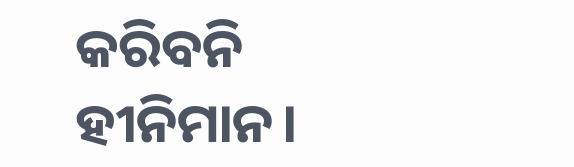କରିବନି ହୀନିମାନ।